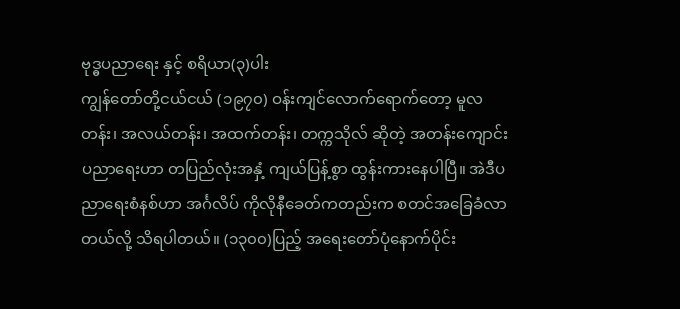ဗုဒ္ဓပညာရေး နှင့် စရိယာ(၃)ပါး
ကျွန်တော်တို့ငယ်ငယ် (၁၉၇၀) ဝန်းကျင်လောက်ရောက်တော့ မူလတန်း၊ အလယ်တန်း၊ အထက်တန်း၊ တက္ကသိုလ် ဆိုတဲ့ အတန်းကျောင်း ပညာရေးဟာ တပြည်လုံးအနှံ့ ကျယ်ပြန့်စွာ ထွန်းကားနေပါပြီ။ အဲဒီပညာရေးစံနစ်ဟာ အင်္ဂလိပ် ကိုလိုနီခေတ်ကတည်းက စတင်အခြေခံလာတယ်လို့ သိရပါတယ်။ (၁၃၀၀)ပြည့် အရေးတော်ပုံနောက်ပိုင်း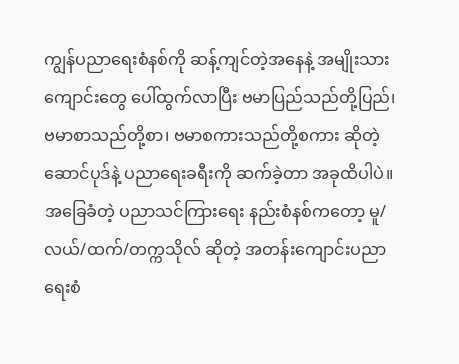ကျွန်ပညာရေးစံနစ်ကို ဆန့်ကျင်တဲ့အနေနဲ့ အမျိုးသားကျောင်းတွေ ပေါ်ထွက်လာပြီး ဗမာပြည်သည်တို့ပြည်၊ဗမာစာသည်တို့စာ၊ ဗမာစကားသည်တို့စကား ဆိုတဲ့ဆောင်ပုဒ်နဲ့ ပညာရေးခရီးကို ဆက်ခဲ့တာ အခုထိပါပဲ။ အခြေခံတဲ့ ပညာသင်ကြားရေး နည်းစံနစ်ကတော့ မူ/လယ်/ထက်/တက္ကသိုလ် ဆိုတဲ့ အတန်းကျောင်းပညာရေးစံ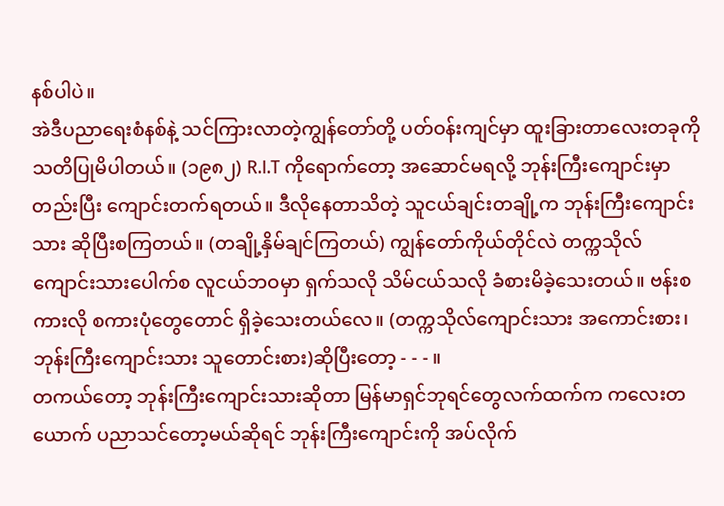နစ်ပါပဲ။
အဲဒီပညာရေးစံနစ်နဲ့ သင်ကြားလာတဲ့ကျွန်တော်တို့ ပတ်ဝန်းကျင်မှာ ထူးခြားတာလေးတခုကို သတိပြုမိပါတယ်။ (၁၉၈၂) R.I.T ကိုရောက်တော့ အဆောင်မရလို့ ဘုန်းကြီးကျောင်းမှာ တည်းပြီး ကျောင်းတက်ရတယ်။ ဒီလိုနေတာသိတဲ့ သူငယ်ချင်းတချို့က ဘုန်းကြီးကျောင်းသား ဆိုပြီးစကြတယ်။ (တချို့နှိမ်ချင်ကြတယ်) ကျွန်တော်ကိုယ်တိုင်လဲ တက္ကသိုလ် ကျောင်းသားပေါက်စ လူငယ်ဘဝမှာ ရှက်သလို သိမ်ငယ်သလို ခံစားမိခဲ့သေးတယ်။ ဗန်းစကားလို စကားပုံတွေတောင် ရှိခဲ့သေးတယ်လေ။ (တက္ကသိုလ်ကျောင်းသား အကောင်းစား၊ ဘုန်းကြီးကျောင်းသား သူတောင်းစား)ဆိုပြီးတော့ - - - ။
တကယ်တော့ ဘုန်းကြီးကျောင်းသားဆိုတာ မြန်မာရှင်ဘုရင်တွေလက်ထက်က ကလေးတယောက် ပညာသင်တော့မယ်ဆိုရင် ဘုန်းကြီးကျောင်းကို အပ်လိုက်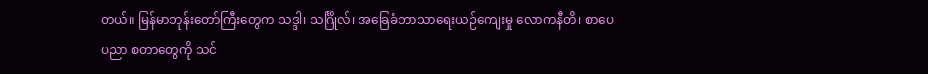တယ်။ မြန်မာဘုန်းတော်ကြီးတွေက သဒ္ဒါ၊ သင်္ဂြိုလ်၊ အခြေခံဘာသာရေးယဉ်ကျေးမှု လောကနီတိ၊ စာပေပညာ စတာတွေကို သင်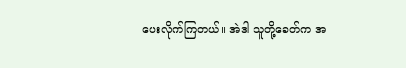ပေးလိုက်ကြတယ်။ အဲဒါ သူတို့ခေတ်က အ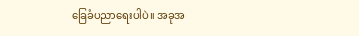ခြေခံပညာရေးပါပဲ။ အခုအ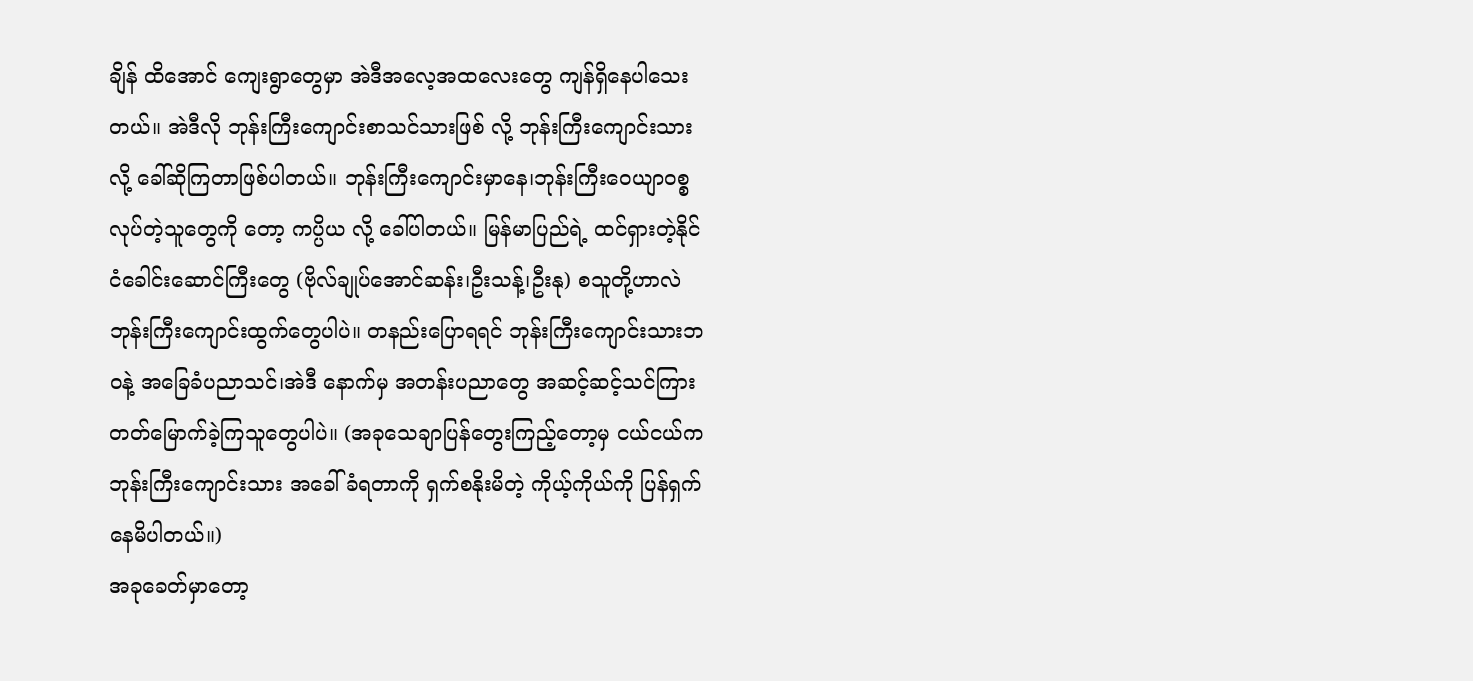ချိန် ထိအောင် ကျေးရွာတွေမှာ အဲဒီအလေ့အထလေးတွေ ကျန်ရှိနေပါသေးတယ်။ အဲဒီလို ဘုန်းကြီးကျောင်းစာသင်သားဖြစ် လို့ ဘုန်းကြီးကျောင်းသားလို့ ခေါ်ဆိုကြတာဖြစ်ပါတယ်။ ဘုန်းကြီးကျောင်းမှာနေ၊ဘုန်းကြီးဝေယျာဝစ္စ လုပ်တဲ့သူတွေကို တော့ ကပ္ပိယ လို့ ခေါ်ပါတယ်။ မြန်မာပြည်ရဲ့ ထင်ရှားတဲ့နိုင်ငံခေါင်းဆောင်ကြီးတွေ (ဗိုလ်ချုပ်အောင်ဆန်း၊ဦးသန့်၊ဦးနု) စသူတို့ဟာလဲ ဘုန်းကြီးကျောင်းထွက်တွေပါပဲ။ တနည်းပြောရရင် ဘုန်းကြီးကျောင်းသားဘဝနဲ့ အခြေခံပညာသင်၊အဲဒီ နောက်မှ အတန်းပညာတွေ အဆင့်ဆင့်သင်ကြား တတ်မြောက်ခဲ့ကြသူတွေပါပဲ။ (အခုသေချာပြန်တွေးကြည့်တော့မှ ငယ်ငယ်က ဘုန်းကြီးကျောင်းသား အခေါ်ခံရတာကို ရှက်စနိုးမိတဲ့ ကိုယ့်ကိုယ်ကို ပြန်ရှက်နေမိပါတယ်။)
အခုခေတ်မှာတော့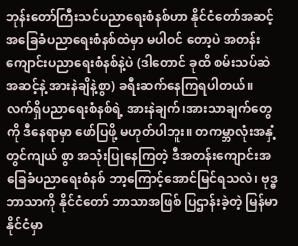ဘုန်းတော်ကြီးသင်ပညာရေးစံနစ်ဟာ နိုင်ငံတော်အဆင့် အခြေခံပညာရေးစံနစ်ထဲမှာ မပါဝင် တော့ပဲ အတန်းကျောင်းပညာရေးစံနစ်နဲ့ပဲ (ဒါတောင် ခုထိ စမ်းသပ်ဆဲအဆင့်နဲ့ အားနဲချိနဲ့စွာ) ခရီးဆက်နေကြရပါတယ်။ လက်ရှိပညာရေးစံနစ်ရဲ့ အားနဲချက်၊အားသာချက်တွေကို ဒီနေရာမှာ ဖော်ပြဖို့ မဟုတ်ပါဘူး။ တကမ္ဘာလုံးအနှံ့ တွင်ကျယ် စွာ အသုံးပြုနေကြတဲ့ ဒီအတန်းကျောင်းအခြေခံပညာရေးစံနစ် ဘာ့ကြောင့်အောင်မြင်ရသလဲ၊ ဗုဒ္ဓဘာသာကို နိုင်ငံတော် ဘာသာအဖြစ် ပြဌာန်းခဲ့တဲ့ မြန်မာနိုင်ငံမှာ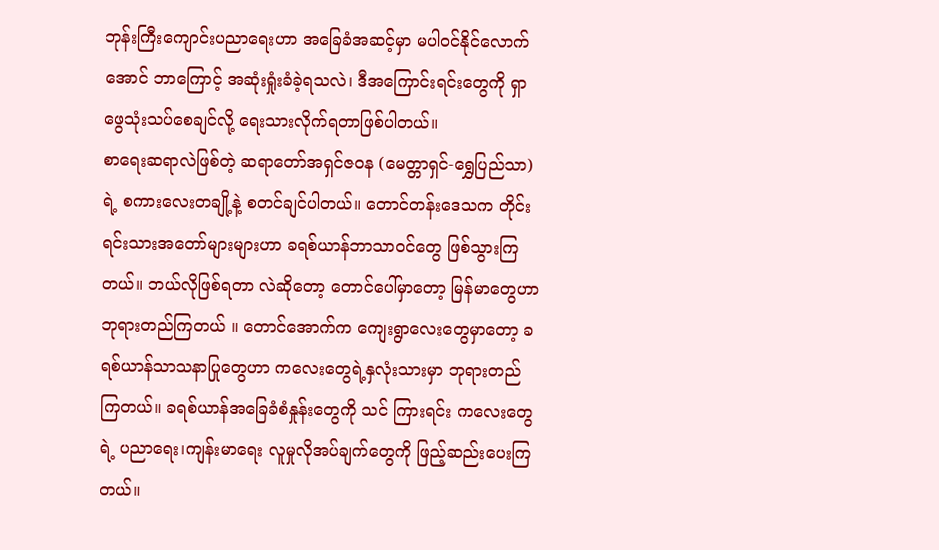ဘုန်းကြီးကျောင်းပညာရေးဟာ အခြေခံအဆင့်မှာ မပါဝင်နိုင်လောက်အောင် ဘာကြောင့် အဆုံးရှုံးခံခဲ့ရသလဲ၊ ဒီအကြောင်းရင်းတွေကို ရှာဖွေသုံးသပ်စေချင်လို့ ရေးသားလိုက်ရတာဖြစ်ပါတယ်။
စာရေးဆရာလဲဖြစ်တဲ့ ဆရာတော်အရှင်ဇဝန (မေတ္တာရှင်-ရွှေပြည်သာ)ရဲ့ စကားလေးတချို့နဲ့ စတင်ချင်ပါတယ်။ တောင်တန်းဒေသက တိုင်းရင်းသားအတော်များများဟာ ခရစ်ယာန်ဘာသာဝင်တွေ ဖြစ်သွားကြတယ်။ ဘယ်လိုဖြစ်ရတာ လဲဆိုတော့ တောင်ပေါ်မှာတော့ မြန်မာတွေဟာ ဘုရားတည်ကြတယ် ။ တောင်အောက်က ကျေးရွာလေးတွေမှာတော့ ခရစ်ယာန်သာသနာပြုတွေဟာ ကလေးတွေရဲ့နှလုံးသားမှာ ဘုရားတည်ကြတယ်။ ခရစ်ယာန်အခြေခံစံနှုန်းတွေကို သင် ကြားရင်း ကလေးတွေရဲ့ ပညာရေး၊ကျန်းမာရေး လူမှုလိုအပ်ချက်တွေကို ဖြည့်ဆည်းပေးကြတယ်။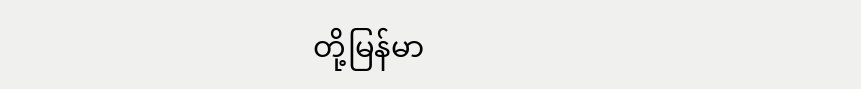တို့မြန်မာ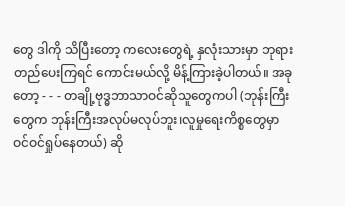တွေ ဒါကို သိပြီးတော့ ကလေးတွေရဲ့ နှလုံးသားမှာ ဘုရားတည်ပေးကြရင် ကောင်းမယ်လို့ မိန့်ကြားခဲ့ပါတယ်။ အခုတော့ - - - တချို့ဗုဒ္ဓဘာသာဝင်ဆိုသူတွေကပါ (ဘုန်းကြီးတွေက ဘုန်းကြီးအလုပ်မလုပ်ဘူး၊လူမှုရေးကိစ္စတွေမှာ ဝင်ဝင်ရှုပ်နေတယ်) ဆို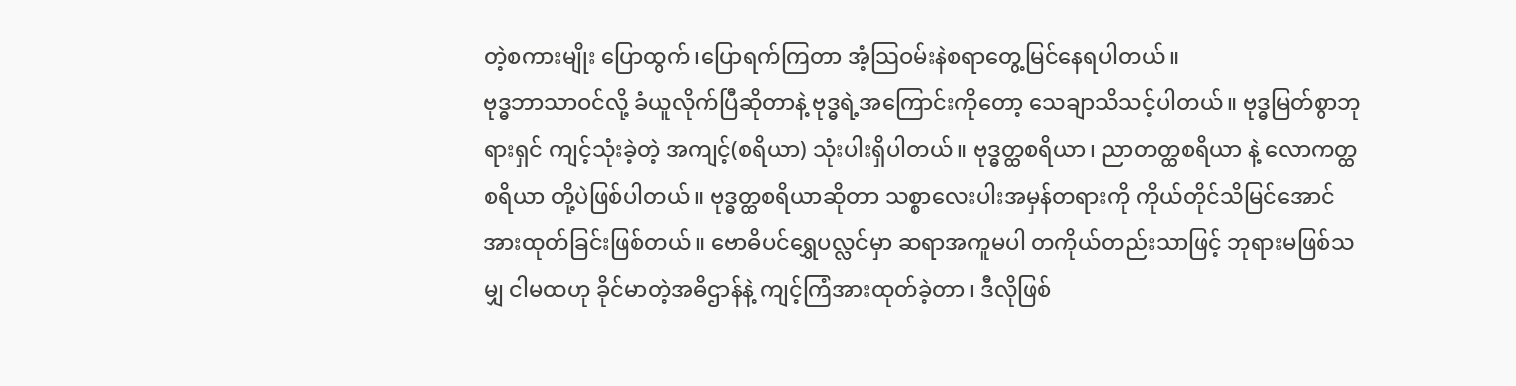တဲ့စကားမျိုး ပြောထွက်၊ပြောရက်ကြတာ အံ့သြဝမ်းနဲစရာတွေ့မြင်နေရပါတယ်။
ဗုဒ္ဓဘာသာဝင်လို့ ခံယူလိုက်ပြီဆိုတာနဲ့ ဗုဒ္ဓရဲ့အကြောင်းကိုတော့ သေချာသိသင့်ပါတယ်။ ဗုဒ္ဓမြတ်စွာဘုရားရှင် ကျင့်သုံးခဲ့တဲ့ အကျင့်(စရိယာ) သုံးပါးရှိပါတယ်။ ဗုဒ္ဓတ္ထစရိယာ၊ ညာတတ္ထစရိယာ နဲ့ လောကတ္ထစရိယာ တို့ပဲဖြစ်ပါတယ်။ ဗုဒ္ဓတ္ထစရိယာဆိုတာ သစ္စာလေးပါးအမှန်တရားကို ကိုယ်တိုင်သိမြင်အောင် အားထုတ်ခြင်းဖြစ်တယ်။ ဗောဓိပင်ရွှေပလ္လင်မှာ ဆရာအကူမပါ တကိုယ်တည်းသာဖြင့် ဘုရားမဖြစ်သမျှ ငါမထဟု ခိုင်မာတဲ့အဓိဌာန်နဲ့ ကျင့်ကြံအားထုတ်ခဲ့တာ၊ ဒီလိုဖြစ်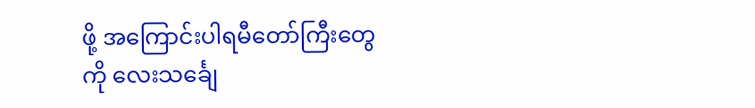ဖို့ အကြောင်းပါရမီတော်ကြီးတွေကို လေးသင်္ချေ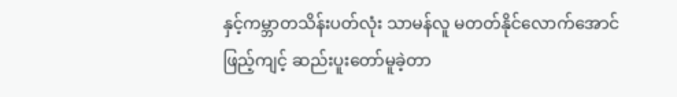နှင့်ကမ္ဘာတသိန်းပတ်လုံး သာမန်လူ မတတ်နိုင်လောက်အောင် ဖြည့်ကျင့် ဆည်းပူးတော်မူခဲ့တာ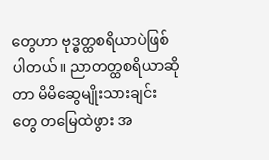တွေဟာ ဗုဒ္ဓတ္ထစရိယာပဲဖြစ်ပါတယ်။ ညာတတ္ထစရိယာဆိုတာ မိမိဆွေမျိုးသားချင်းတွေ တမြေထဲဖွား အ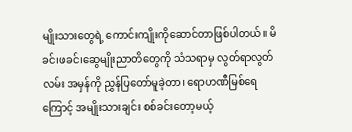မျိုးသားတွေရဲ့ ကောင်းကျိုးကိုဆောင်တာဖြစ်ပါတယ်။ မိခင်၊ဖခင်၊ဆွေမျိုးညာတိတွေကို သံသရာမှ လွတ်ရာလွတ်လမ်း အမှန်ကို ညွှန်ပြတော်မူခဲ့တာ၊ ရောဟဏီမြစ်ရေကြောင့် အမျိုးသားချင်း စစ်ခင်းတော့မယ့်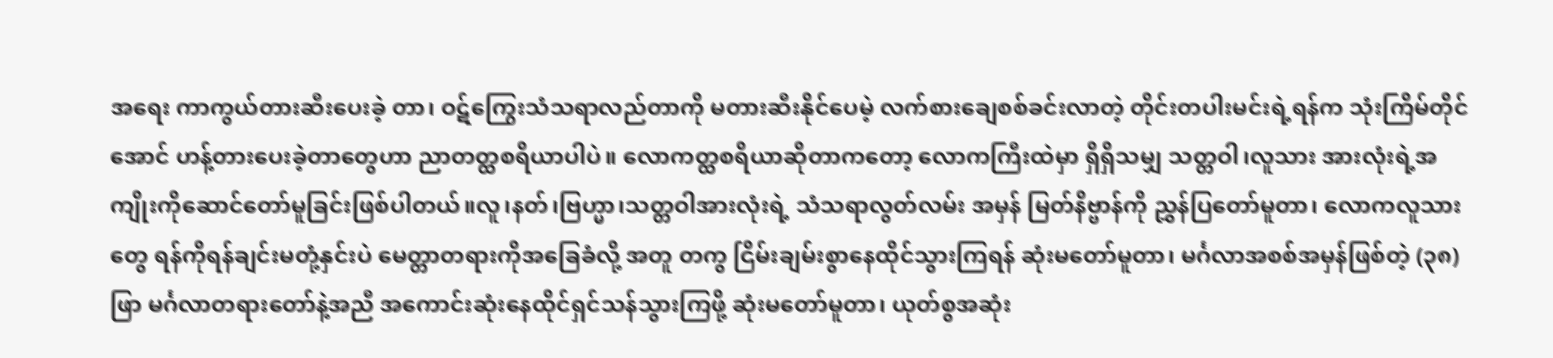အရေး ကာကွယ်တားဆီးပေးခဲ့ တာ၊ ဝဋ်ကြွေးသံသရာလည်တာကို မတားဆီးနိုင်ပေမဲ့ လက်စားချေစစ်ခင်းလာတဲ့ တိုင်းတပါးမင်းရဲ့ရန်က သုံးကြိမ်တိုင် အောင် ဟန့်တားပေးခဲ့တာတွေဟာ ညာတတ္ထစရိယာပါပဲ။ လောကတ္ထစရိယာဆိုတာကတော့ လောကကြီးထဲမှာ ရှိရှိသမျှ သတ္တဝါ၊လူသား အားလုံးရဲ့အကျိုးကိုဆောင်တော်မူခြင်းဖြစ်ပါတယ်။လူ၊နတ်၊ဗြဟ္မာ၊သတ္တဝါအားလုံးရဲ့ သံသရာလွတ်လမ်း အမှန် မြတ်နိဗ္ဗာန်ကို ညွှန်ပြတော်မူတာ၊ လောကလူသားတွေ ရန်ကိုရန်ချင်းမတုံ့နှင်းပဲ မေတ္တာတရားကိုအခြေခံလို့ အတူ တကွ ငြိမ်းချမ်းစွာနေထိုင်သွားကြရန် ဆုံးမတော်မူတာ၊ မင်္ဂလာအစစ်အမှန်ဖြစ်တဲ့ (၃၈)ဖြာ မင်္ဂလာတရားတော်နဲ့အညီ အကောင်းဆုံးနေထိုင်ရှင်သန်သွားကြဖို့ ဆုံးမတော်မူတာ၊ ယုတ်စွအဆုံး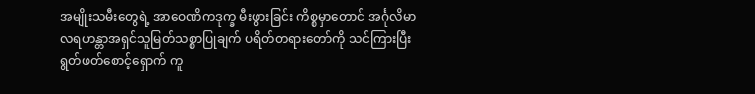အမျိုးသမီးတွေရဲ့ အာဝေဏိကဒုက္ခ မီးဖွားခြင်း ကိစ္စမှာတောင် အင်္ဂုလိမာလရဟန္တာအရှင်သူမြတ်သစ္စာပြုချက် ပရိတ်တရားတော်ကို သင်ကြားပြီး ရွတ်ဖတ်စောင့်ရှောက် ကူ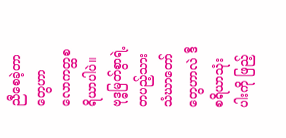ညီစေခဲ့တာ တွေဟာ လောကတ္ထစရိယာပါပဲ။
ဗုဒ္ဓမြတ်စွာရဲ့ တပည့်သား သံဃာတော်တွေဟာလဲ ဒီစရိယာသုံးပါးကို ဖြည့်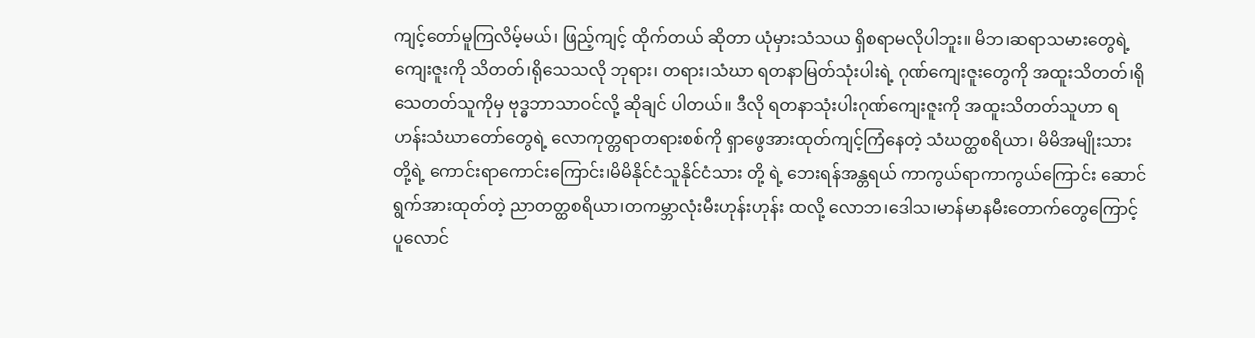ကျင့်တော်မူကြလိမ့်မယ်၊ ဖြည့်ကျင့် ထိုက်တယ် ဆိုတာ ယုံမှားသံသယ ရှိစရာမလိုပါဘူး။ မိဘ၊ဆရာသမားတွေရဲ့ကျေးဇူးကို သိတတ်၊ရိုသေသလို ဘုရား၊ တရား၊သံဃာ ရတနာမြတ်သုံးပါးရဲ့ ဂုဏ်ကျေးဇူးတွေကို အထူးသိတတ်၊ရိုသေတတ်သူကိုမှ ဗုဒ္ဓဘာသာဝင်လို့ ဆိုချင် ပါတယ်။ ဒီလို ရတနာသုံးပါးဂုဏ်ကျေးဇူးကို အထူးသိတတ်သူဟာ ရဟန်းသံဃာတော်တွေရဲ့ လောကုတ္တရာတရားစစ်ကို ရှာဖွေအားထုတ်ကျင့်ကြံနေတဲ့ သံဃတ္ထစရိယာ၊ မိမိအမျိုးသားတို့ရဲ့ ကောင်းရာကောင်းကြောင်း၊မိမိနိုင်ငံသူနိုင်ငံသား တို့ ရဲ့ ဘေးရန်အန္တရယ် ကာကွယ်ရာကာကွယ်ကြောင်း ဆောင်ရွက်အားထုတ်တဲ့ ညာတတ္ထစရိယာ၊တကမ္ဘာလုံးမီးဟုန်းဟုန်း ထလို့ လောဘ၊ဒေါသ၊မာန်မာနမီးတောက်တွေကြောင့် ပူလောင်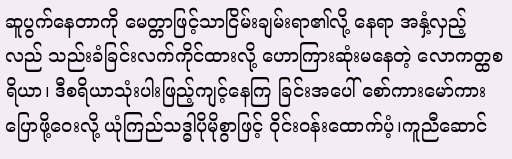ဆူပွက်နေတာကို မေတ္တာဖြင့်သာငြိမ်းချမ်းရာ၏လို့ နေရာ အနှံ့လှည့်လည် သည်းခံခြင်းလက်ကိုင်ထားလို့ ဟောကြားဆုံးမနေတဲ့ လောကတ္ထစရိယာ၊ ဒီစရိယာသုံးပါးဖြည့်ကျင့်နေကြ ခြင်းအပေါ် စော်ကားမော်ကားပြောဖို့ဝေးလို့ ယုံကြည်သဒ္ဓါပိုမိုစွာဖြင့် ဝိုင်းဝန်းထောက်ပံ့၊ကူညီဆောင်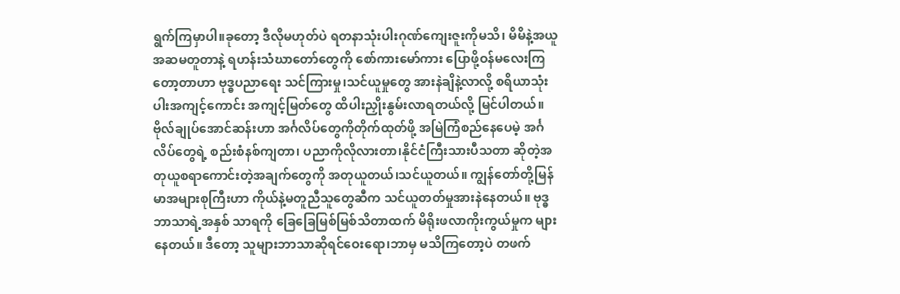ရွက်ကြမှာပါ။ခုတော့ ဒီလိုမဟုတ်ပဲ ရတနာသုံးပါးဂုဏ်ကျေးဇူးကိုမသိ၊ မိမိနဲ့အယူအဆမတူတာနဲ့ ရဟန်းသံဃာတော်တွေကို စော်ကားမော်ကား ပြောဖို့ဝန်မလေးကြတော့တာဟာ ဗုဒ္ဓပညာရေး သင်ကြားမှု၊သင်ယူမှုတွေ အားနဲချိနဲ့လာလို့ စရိယာသုံးပါးအကျင့်ကောင်း အကျင့်မြတ်တွေ ထိပါးညှိုးနွမ်းလာရတယ်လို့ မြင်ပါတယ်။
ဗိုလ်ချုပ်အောင်ဆန်းဟာ အင်္ဂလိပ်တွေကိုတိုက်ထုတ်ဖို့ အမြဲကြံစည်နေပေမဲ့ အင်္ဂလိပ်တွေရဲ့ စည်းစံနစ်ကျတာ၊ ပညာကိုလိုလားတာ၊နိုင်ငံကြီးသားပီသတာ ဆိုတဲ့အတုယူစရာကောင်းတဲ့အချက်တွေကို အတုယူတယ်၊သင်ယူတယ်။ ကျွန်တော်တို့မြန်မာအများစုကြီးဟာ ကိုယ်နဲ့မတူညီသူတွေဆီက သင်ယူတတ်မှုအားနဲနေတယ်။ ဗုဒ္ဓဘာသာရဲ့အနှစ် သာရကို ခြေခြေမြစ်မြစ်သိတာထက် မိရိုးဖလာကိုးကွယ်မှုက များနေတယ်။ ဒီတော့ သူများဘာသာဆိုရင်ဝေးရော၊ဘာမှ မသိကြတော့ပဲ တဖက်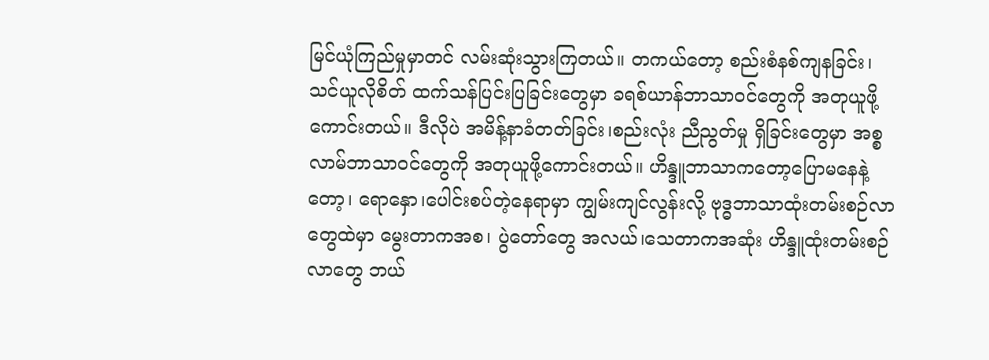မြင်ယုံကြည်မှုမှာတင် လမ်းဆုံးသွားကြတယ်။ တကယ်တော့ စည်းစံနစ်ကျနခြင်း၊သင်ယူလိုစိတ် ထက်သန်ပြင်းပြခြင်းတွေမှာ ခရစ်ယာန်ဘာသာဝင်တွေကို အတုယူဖို့ကောင်းတယ်။ ဒီလိုပဲ အမိန့်နာခံတတ်ခြင်း၊စည်းလုံး ညီညွတ်မှု ရှိခြင်းတွေမှာ အစ္စလာမ်ဘာသာဝင်တွေကို အတုယူဖို့ကောင်းတယ်။ ဟိန္ဒူဘာသာကတော့ပြောမနေနဲ့တော့၊ ရောနှော၊ပေါင်းစပ်တဲ့နေရာမှာ ကျွမ်းကျင်လွန်းလို့ ဗုဒ္ဓဘာသာထုံးတမ်းစဉ်လာတွေထဲမှာ မွေးတာကအစ၊ ပွဲတော်တွေ အလယ်၊သေတာကအဆုံး ဟိန္ဒူထုံးတမ်းစဉ်လာတွေ ဘယ်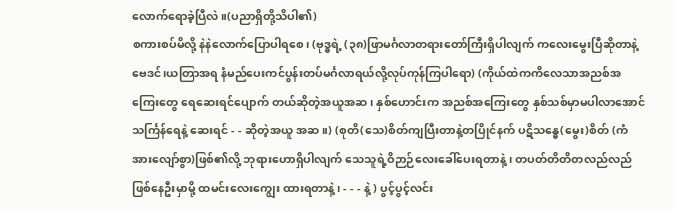လောက်ရောခဲ့ပြီလဲ။(ပညာရှိတို့သိပါ၏)
စကားစပ်မိလို့ နဲနဲလောက်ပြောပါရစေ၊ (ဗုဒ္ဓရဲ့ (၃၈)ဖြာမင်္ဂလာတရားတော်ကြီးရှိပါလျက် ကလေးမွေးပြီဆိုတာနဲ့ ဗေဒင်၊ယတြာအရ နံမည်ပေးကင်ပွန်းတပ်မင်္ဂလာရယ်လို့လုပ်ကုန်ကြပါရော) (ကိုယ်ထဲကကိလေသာအညစ်အကြေးတွေ ရေဆေးရင်ပျောက် တယ်ဆိုတဲ့အယူအဆ၊ နှစ်ဟောင်းက အညစ်အကြေးတွေ နှစ်သစ်မှာမပါလာအောင် သင်္ကြန်ရေနဲ့ ဆေးရင် - - ဆိုတဲ့အယူ အဆ။) (စုတိ(သေ)စိတ်ကျပြီးတာနဲ့တပြိုင်နက် ပဋိသန္ဓေ(မွေး)စိတ် (ကံအားလျော်စွာ)ဖြစ်၏လို့ ဘုရားဟောရှိပါလျက် သေသူရဲ့ဝိဉာဉ်လေးခေါ်ပေးရတာနဲ့ ၊ တပတ်တိတိတလည်လည်ဖြစ်နေဦးမှာမို့ ထမင်းလေးကျွေး ထားရတာနဲ့ ၊ - - - နဲ့ ) ပွင့်ပွင့်လင်း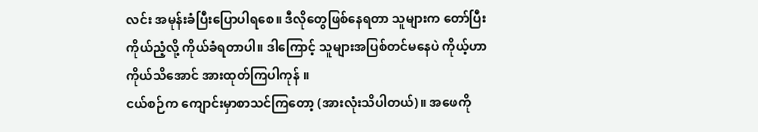လင်း အမုန်းခံပြီးပြောပါရစေ။ ဒီလိုတွေဖြစ်နေရတာ သူများက တော်ပြီး ကိုယ်ညံ့လို့ ကိုယ်ခံရတာပါ။ ဒါကြောင့် သူများအပြစ်တင်မနေပဲ ကိုယ့်ဟာကိုယ်သိအောင် အားထုတ်ကြပါကုန် ။
ငယ်စဉ်က ကျောင်းမှာစာသင်ကြတော့ (အားလုံးသိပါတယ်)။ အဖေကို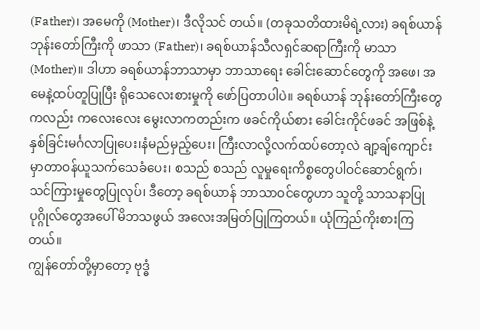(Father)၊ အမေကို (Mother)၊ ဒီလိုသင် တယ်။ (တခုသတိထားမိရဲ့လား) ခရစ်ယာန်ဘုန်းတော်ကြီးကို ဖာသာ (Father)၊ ခရစ်ယာန်သီလရှင်ဆရာကြီးကို မာသာ (Mother)။ ဒါဟာ ခရစ်ယာန်ဘာသာမှာ ဘာသာရေး ခေါင်းဆောင်တွေကို အဖေ၊ အမေနဲ့ထပ်တူပြုပြီး ရိုသေလေးစားမှုကို ဖော်ပြတာပါပဲ။ ခရစ်ယာန် ဘုန်းတော်ကြီးတွေကလည်း ကလေးလေး မွေးလာကတည်းက ဖခင်ကိုယ်စား ခေါင်းကိုင်ဖခင် အဖြစ်နဲ့ နှစ်ခြင်းမင်္ဂလာပြုပေး၊နံမည်မှည့်ပေး၊ ကြီးလာလို့လက်ထပ်တော့လဲ ချာ့ချ်ကျောင်းမှာတာဝန်ယူသက်သေခံပေး၊ စသည် စသည် လူမှုရေးကိစ္စတွေပါဝင်ဆောင်ရွက်၊ သင်ကြားမှုတွေပြုလုပ်၊ ဒီတော့ ခရစ်ယာန် ဘာသာဝင်တွေဟာ သူတို့ သာသနာပြုပုဂ္ဂိုလ်တွေအပေါ် မိဘသဖွယ် အလေးအမြတ်ပြုကြတယ်။ ယုံကြည်ကိုးစားကြတယ်။
ကျွန်တော်တို့မှာတော့ ဗုဒ္ဓံ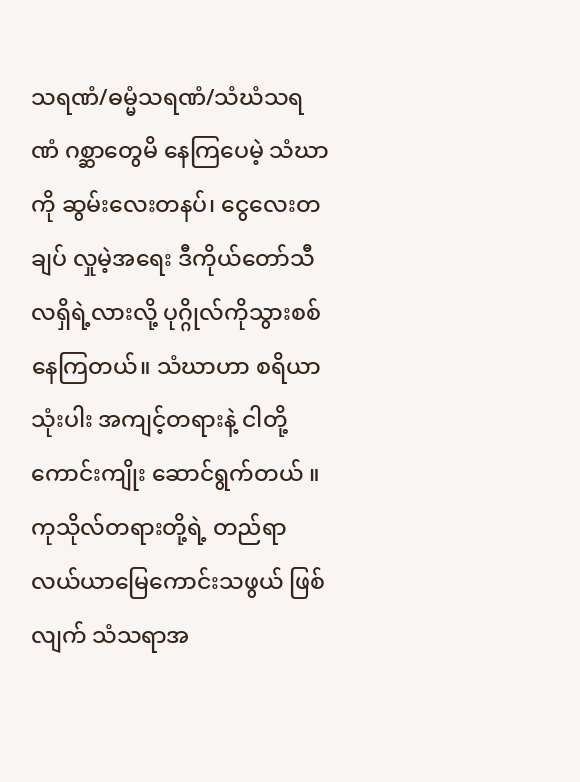သရဏံ/ဓမ္မံသရဏံ/သံဃံသရဏံ ဂစ္ဆာတွေမိ နေကြပေမဲ့ သံဃာကို ဆွမ်းလေးတနပ်၊ ငွေလေးတချပ် လှုမဲ့အရေး ဒီကိုယ်တော်သီလရှိရဲ့လားလို့ ပုဂ္ဂိုလ်ကိုသွားစစ်နေကြတယ်။ သံဃာဟာ စရိယာသုံးပါး အကျင့်တရားနဲ့ ငါတို့ကောင်းကျိုး ဆောင်ရွက်တယ် ။ ကုသိုလ်တရားတို့ရဲ့ တည်ရာ လယ်ယာမြေကောင်းသဖွယ် ဖြစ် လျက် သံသရာအ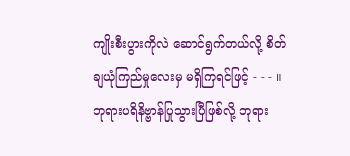ကျိုးစီးပွားကိုလဲ ဆောင်ရွက်တယ်လို့ စိတ်ချယုံကြည်မှုလေးမှ မရှိကြရင်ဖြင့် - - - ။
ဘုရားပရိနိဗ္ဗာန်ပြုသွားပြီဖြစ်လို့ ဘုရား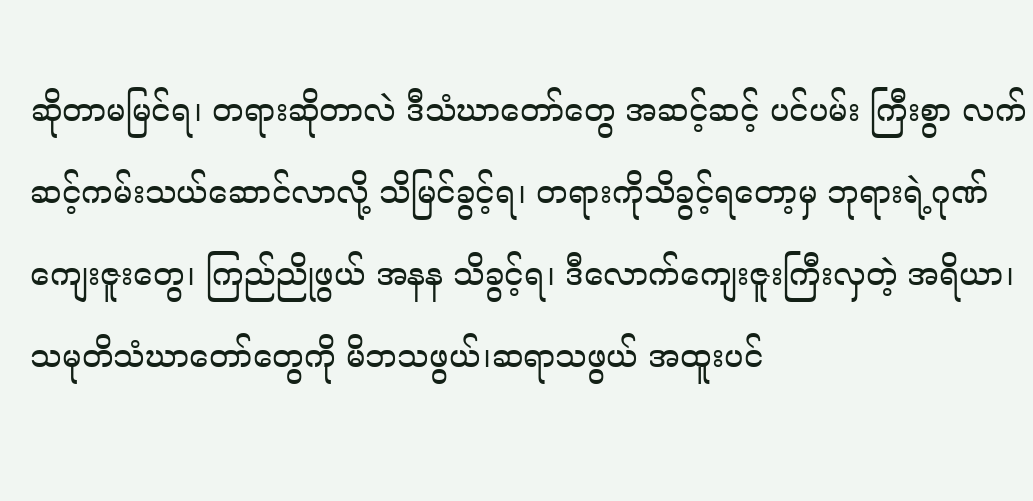ဆိုတာမမြင်ရ၊ တရားဆိုတာလဲ ဒီသံဃာတော်တွေ အဆင့်ဆင့် ပင်ပမ်း ကြီးစွာ လက်ဆင့်ကမ်းသယ်ဆောင်လာလို့ သိမြင်ခွင့်ရ၊ တရားကိုသိခွင့်ရတော့မှ ဘုရားရဲ့ဂုဏ်ကျေးဇူးတွေ၊ ကြည်ညိုဖွယ် အနန သိခွင့်ရ၊ ဒီလောက်ကျေးဇူးကြီးလှတဲ့ အရိယာ၊ သမုတိသံဃာတော်တွေကို မိဘသဖွယ်၊ဆရာသဖွယ် အထူးပင်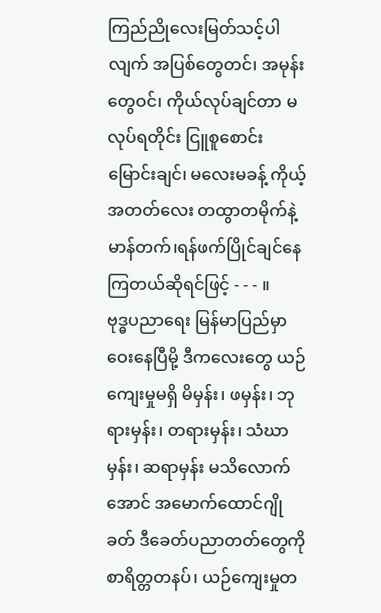ကြည်ညိုလေးမြတ်သင့်ပါလျက် အပြစ်တွေတင်၊ အမုန်းတွေဝင်၊ ကိုယ်လုပ်ချင်တာ မလုပ်ရတိုင်း ငြူစူစောင်းမြောင်းချင်၊ မလေးမခန့် ကိုယ့်အတတ်လေး တထွာတမိုက်နဲ့ မာန်တက်၊ရန်ဖက်ပြိုင်ချင်နေကြတယ်ဆိုရင်ဖြင့် - - - ။
ဗုဒ္ဓပညာရေး မြန်မာပြည်မှာဝေးနေပြီမို့ ဒီကလေးတွေ ယဉ်ကျေးမှုမရှိ မိမှန်း၊ ဖမှန်း၊ ဘုရားမှန်း၊ တရားမှန်း၊ သံဃာမှန်း၊ ဆရာမှန်း မသိလောက်အောင် အမောက်ထောင်ဂျိုခတ် ဒီခေတ်ပညာတတ်တွေကို စာရိတ္တတနပ်၊ ယဉ်ကျေးမှုတ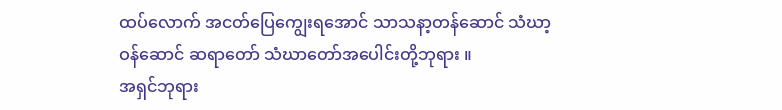ထပ်လောက် အငတ်ပြေကျွေးရအောင် သာသနာ့တန်ဆောင် သံဃာ့ဝန်ဆောင် ဆရာတော် သံဃာတော်အပေါင်းတို့ဘုရား ။
အရှင်ဘုရား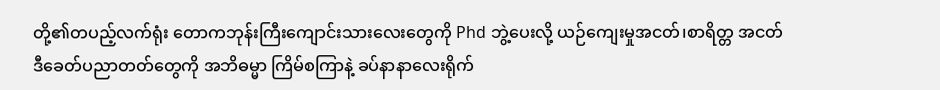တို့၏တပည့်လက်ရုံး တောကဘုန်းကြီးကျောင်းသားလေးတွေကို Phd ဘွဲ့ပေးလို့ ယဉ်ကျေးမှုအငတ်၊စာရိတ္တ အငတ် ဒီခေတ်ပညာတတ်တွေကို အဘိဓမ္မာ ကြိမ်စကြာနဲ့ ခပ်နာနာလေးရိုက်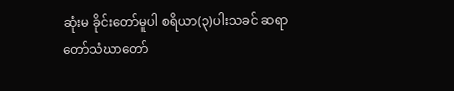ဆုံးမ ခိုင်းတော်မူပါ စရိယာ(၃)ပါးသခင် ဆရာတော်သံဃာတော်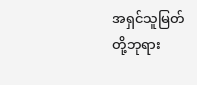အရှင်သူမြတ်တို့ဘုရား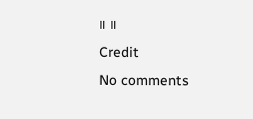။ ။
Credit
No comments